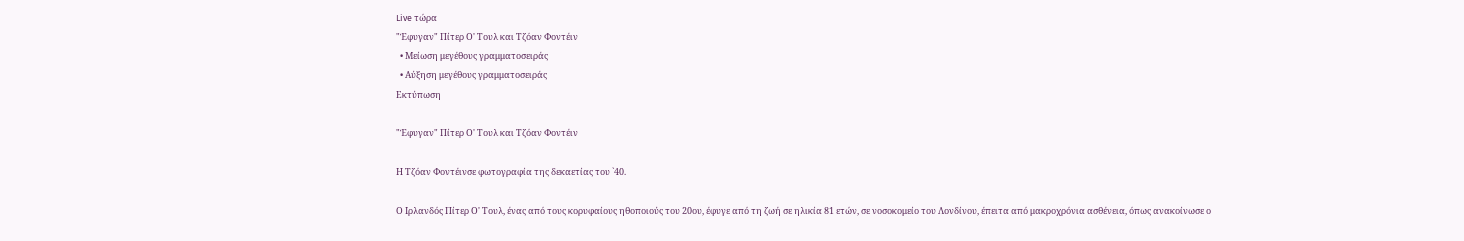Live τώρα
"Έφυγαν" Πίτερ Ο' Τουλ και Τζόαν Φοντέιν
  • Μείωση μεγέθους γραμματοσειράς
  • Αύξηση μεγέθους γραμματοσειράς
Εκτύπωση

"Έφυγαν" Πίτερ Ο' Τουλ και Τζόαν Φοντέιν

Η Τζόαν Φοντέινσε φωτογραφία της δεκαετίας του `40.

Ο Ιρλανδός Πίτερ Ο' Τουλ, ένας από τους κορυφαίους ηθοποιούς του 20ου, έφυγε από τη ζωή σε ηλικία 81 ετών, σε νοσοκομείο του Λονδίνου, έπειτα από μακροχρόνια ασθένεια, όπως ανακοίνωσε ο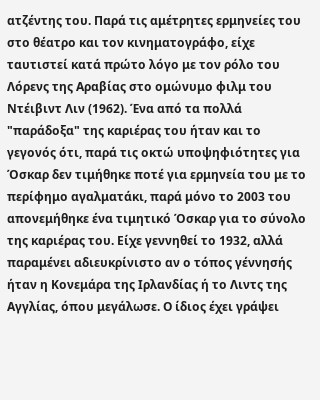ατζέντης του. Παρά τις αμέτρητες ερμηνείες του στο θέατρο και τον κινηματογράφο, είχε ταυτιστεί κατά πρώτο λόγο με τον ρόλο του Λόρενς της Αραβίας στο ομώνυμο φιλμ του Ντέιβιντ Λιν (1962). Ένα από τα πολλά "παράδοξα" της καριέρας του ήταν και το γεγονός ότι, παρά τις οκτώ υποψηφιότητες για Όσκαρ δεν τιμήθηκε ποτέ για ερμηνεία του με το περίφημο αγαλματάκι, παρά μόνο το 2003 του απονεμήθηκε ένα τιμητικό Όσκαρ για το σύνολο της καριέρας του. Είχε γεννηθεί το 1932, αλλά παραμένει αδιευκρίνιστο αν ο τόπος γέννησής ήταν η Κονεμάρα της Ιρλανδίας ή το Λιντς της Αγγλίας, όπου μεγάλωσε. Ο ίδιος έχει γράψει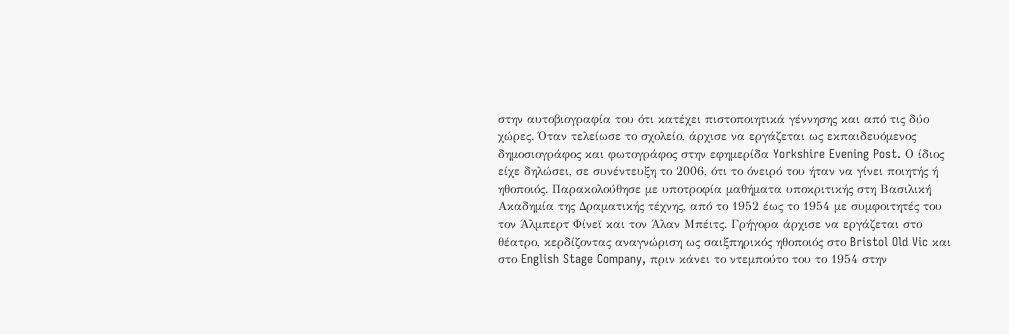στην αυτοβιογραφία του ότι κατέχει πιστοποιητικά γέννησης και από τις δύο χώρες. Όταν τελείωσε το σχολείο, άρχισε να εργάζεται ως εκπαιδευόμενος δημοσιογράφος και φωτογράφος στην εφημερίδα Yorkshire Evening Post. Ο ίδιος είχε δηλώσει, σε συνέντευξη το 2006, ότι το όνειρό του ήταν να γίνει ποιητής ή ηθοποιός. Παρακολούθησε με υποτροφία μαθήματα υποκριτικής στη Βασιλική Ακαδημία της Δραματικής τέχνης, από το 1952 έως το 1954 με συμφοιτητές του τον Άλμπερτ Φίνεϊ και τον Άλαν Μπέιτς. Γρήγορα άρχισε να εργάζεται στο θέατρο, κερδίζοντας αναγνώριση ως σαιξπηρικός ηθοποιός στο Bristol Old Vic και στο English Stage Company, πριν κάνει το ντεμπούτο του το 1954 στην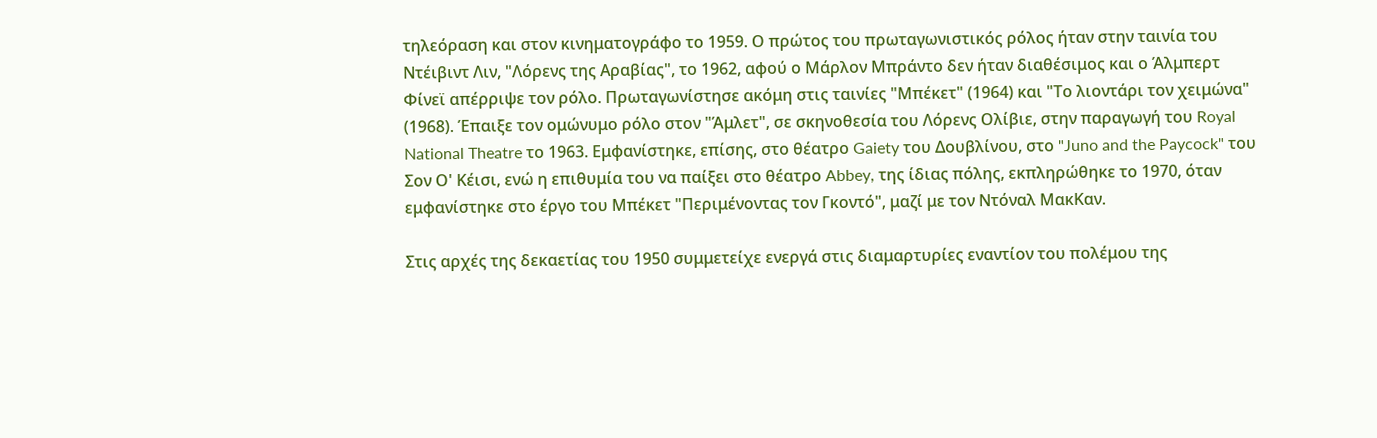τηλεόραση και στον κινηματογράφο το 1959. Ο πρώτος του πρωταγωνιστικός ρόλος ήταν στην ταινία του Ντέιβιντ Λιν, "Λόρενς της Αραβίας", το 1962, αφού ο Μάρλον Μπράντο δεν ήταν διαθέσιμος και ο Άλμπερτ Φίνεϊ απέρριψε τον ρόλο. Πρωταγωνίστησε ακόμη στις ταινίες "Μπέκετ" (1964) και "Το λιοντάρι τον χειμώνα" (1968). Έπαιξε τον ομώνυμο ρόλο στον "Άμλετ", σε σκηνοθεσία του Λόρενς Ολίβιε, στην παραγωγή του Royal National Theatre το 1963. Εμφανίστηκε, επίσης, στο θέατρο Gaiety του Δουβλίνου, στο "Juno and the Paycock" του Σον Ο' Κέισι, ενώ η επιθυμία του να παίξει στο θέατρο Abbey, της ίδιας πόλης, εκπληρώθηκε το 1970, όταν εμφανίστηκε στο έργο του Μπέκετ "Περιμένοντας τον Γκοντό", μαζί με τον Ντόναλ ΜακΚαν.

Στις αρχές της δεκαετίας του 1950 συμμετείχε ενεργά στις διαμαρτυρίες εναντίον του πολέμου της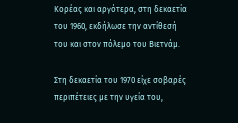Κορέας και αργότερα, στη δεκαετία του 1960, εκδήλωσε την αντίθεσή του και στον πόλεμο του Βιετνάμ.

Στη δεκαετία του 1970 είχε σοβαρές περιπέτειες με την υγεία του,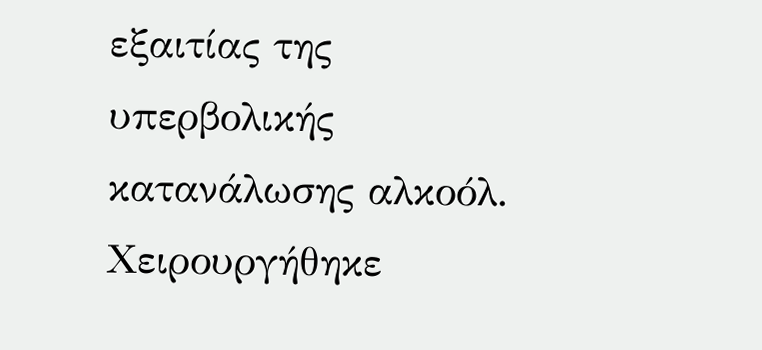εξαιτίας της υπερβολικής κατανάλωσης αλκοόλ. Χειρουργήθηκε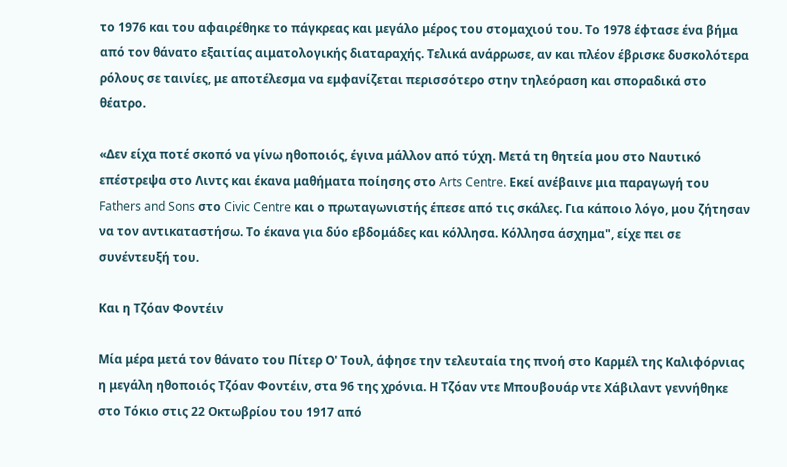το 1976 και του αφαιρέθηκε το πάγκρεας και μεγάλο μέρος του στομαχιού του. Το 1978 έφτασε ένα βήμα από τον θάνατο εξαιτίας αιματολογικής διαταραχής. Τελικά ανάρρωσε, αν και πλέον έβρισκε δυσκολότερα ρόλους σε ταινίες, με αποτέλεσμα να εμφανίζεται περισσότερο στην τηλεόραση και σποραδικά στο θέατρο.

«Δεν είχα ποτέ σκοπό να γίνω ηθοποιός, έγινα μάλλον από τύχη. Μετά τη θητεία μου στο Ναυτικό επέστρεψα στο Λιντς και έκανα μαθήματα ποίησης στο Arts Centre. Εκεί ανέβαινε μια παραγωγή του Fathers and Sons στο Civic Centre και ο πρωταγωνιστής έπεσε από τις σκάλες. Για κάποιο λόγο, μου ζήτησαν να τον αντικαταστήσω. Το έκανα για δύο εβδομάδες και κόλλησα. Κόλλησα άσχημα", είχε πει σε συνέντευξή του.

Και η Τζόαν Φοντέιν

Μία μέρα μετά τον θάνατο του Πίτερ Ο' Τουλ, άφησε την τελευταία της πνοή στο Καρμέλ της Καλιφόρνιας η μεγάλη ηθοποιός Τζόαν Φοντέιν, στα 96 της χρόνια. Η Τζόαν ντε Μπουβουάρ ντε Χάβιλαντ γεννήθηκε στο Τόκιο στις 22 Οκτωβρίου του 1917 από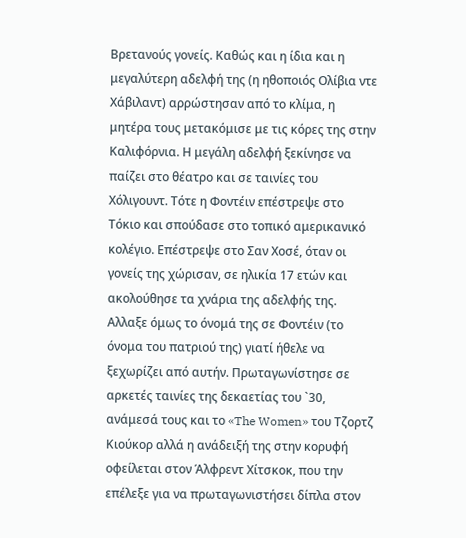Βρετανούς γονείς. Καθώς και η ίδια και η μεγαλύτερη αδελφή της (η ηθοποιός Ολίβια ντε Χάβιλαντ) αρρώστησαν από το κλίμα, η μητέρα τους μετακόμισε με τις κόρες της στην Καλιφόρνια. Η μεγάλη αδελφή ξεκίνησε να παίζει στο θέατρο και σε ταινίες του Χόλιγουντ. Τότε η Φοντέιν επέστρεψε στο Τόκιο και σπούδασε στο τοπικό αμερικανικό κολέγιο. Επέστρεψε στο Σαν Χοσέ, όταν οι γονείς της χώρισαν, σε ηλικία 17 ετών και ακολούθησε τα χνάρια της αδελφής της. Αλλαξε όμως το όνομά της σε Φοντέιν (το όνομα του πατριού της) γιατί ήθελε να ξεχωρίζει από αυτήν. Πρωταγωνίστησε σε αρκετές ταινίες της δεκαετίας του `30, ανάμεσά τους και το «The Women» του Τζορτζ Κιούκορ αλλά η ανάδειξή της στην κορυφή οφείλεται στον Άλφρεντ Χίτσκοκ, που την επέλεξε για να πρωταγωνιστήσει δίπλα στον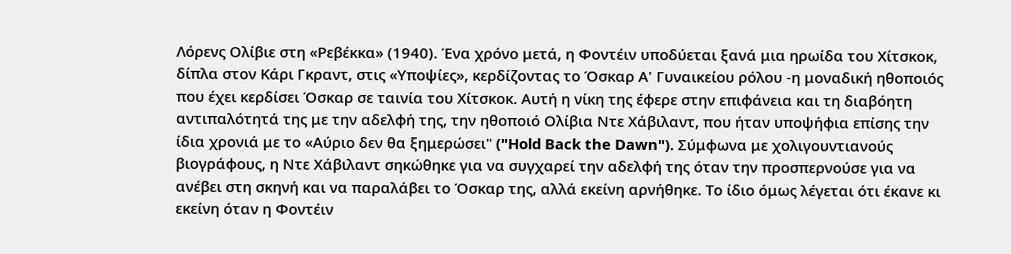Λόρενς Ολίβιε στη «Ρεβέκκα» (1940). Ένα χρόνο μετά, η Φοντέιν υποδύεται ξανά μια ηρωίδα του Χίτσκοκ, δίπλα στον Κάρι Γκραντ, στις «Υποψίες», κερδίζοντας το Όσκαρ Α' Γυναικείου ρόλου -η μοναδική ηθοποιός που έχει κερδίσει Όσκαρ σε ταινία του Χίτσκοκ. Αυτή η νίκη της έφερε στην επιφάνεια και τη διαβόητη αντιπαλότητά της με την αδελφή της, την ηθοποιό Ολίβια Ντε Χάβιλαντ, που ήταν υποψήφια επίσης την ίδια χρονιά με το «Αύριο δεν θα ξημερώσει" ("Hold Back the Dawn"). Σύμφωνα με χολιγουντιανούς βιογράφους, η Ντε Χάβιλαντ σηκώθηκε για να συγχαρεί την αδελφή της όταν την προσπερνούσε για να ανέβει στη σκηνή και να παραλάβει το Όσκαρ της, αλλά εκείνη αρνήθηκε. Το ίδιο όμως λέγεται ότι έκανε κι εκείνη όταν η Φοντέιν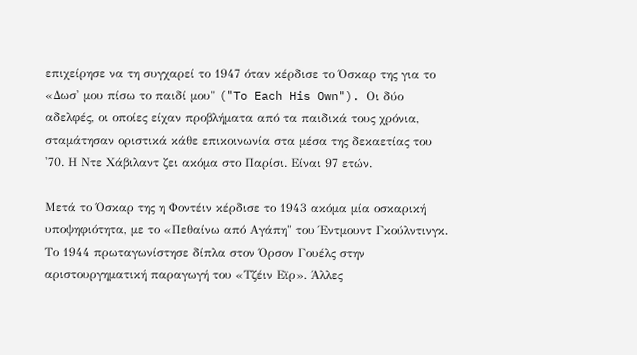επιχείρησε να τη συγχαρεί το 1947 όταν κέρδισε το Όσκαρ της για το «Δωσ' μου πίσω το παιδί μου" ("To Each His Own"). Οι δύο αδελφές, οι οποίες είχαν προβλήματα από τα παιδικά τους χρόνια, σταμάτησαν οριστικά κάθε επικοινωνία στα μέσα της δεκαετίας του '70. Η Ντε Χάβιλαντ ζει ακόμα στο Παρίσι. Είναι 97 ετών.

Μετά το Όσκαρ της η Φοντέιν κέρδισε το 1943 ακόμα μία οσκαρική υποψηφιότητα, με το «Πεθαίνω από Αγάπη" του Έντμουντ Γκούλντινγκ. Το 1944 πρωταγωνίστησε δίπλα στον Όρσον Γουέλς στην αριστουργηματική παραγωγή του «Τζέιν Εϊρ». Άλλες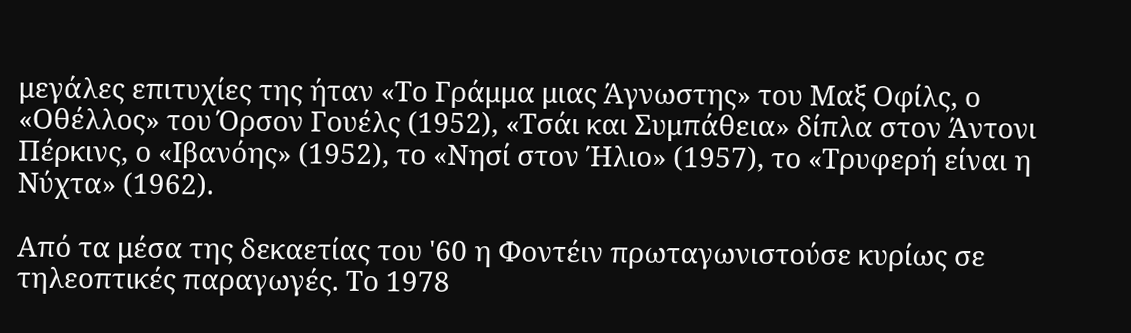μεγάλες επιτυχίες της ήταν «Το Γράμμα μιας Άγνωστης» του Μαξ Οφίλς, ο «Οθέλλος» του Όρσον Γουέλς (1952), «Τσάι και Συμπάθεια» δίπλα στον Άντονι Πέρκινς, ο «Ιβανόης» (1952), το «Νησί στον Ήλιο» (1957), το «Τρυφερή είναι η Νύχτα» (1962).

Από τα μέσα της δεκαετίας του '60 η Φοντέιν πρωταγωνιστούσε κυρίως σε τηλεοπτικές παραγωγές. Το 1978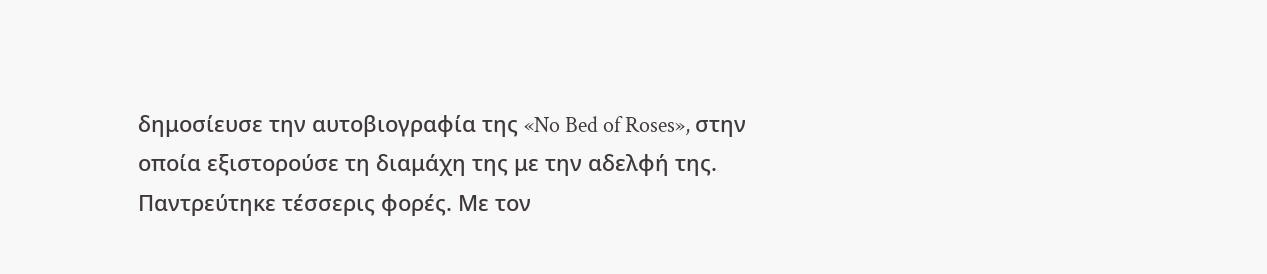δημοσίευσε την αυτοβιογραφία της «No Bed of Roses», στην οποία εξιστορούσε τη διαμάχη της με την αδελφή της. Παντρεύτηκε τέσσερις φορές. Με τον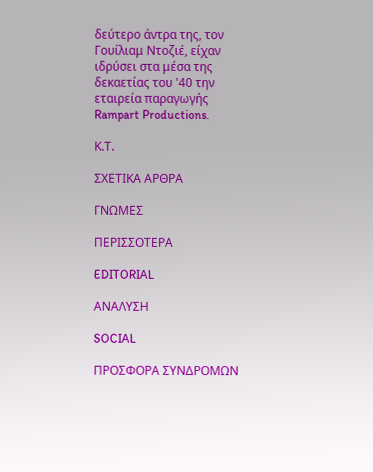δεύτερο άντρα της, τον Γουίλιαμ Ντοζιέ, είχαν ιδρύσει στα μέσα της δεκαετίας του '40 την εταιρεία παραγωγής Rampart Productions.

Κ.Τ.

ΣΧΕΤΙΚΑ ΑΡΘΡΑ

ΓΝΩΜΕΣ

ΠΕΡΙΣΣΟΤΕΡΑ

EDITORIAL

ΑΝΑΛΥΣΗ

SOCIAL

ΠΡΟΣΦΟΡΑ ΣΥΝΔΡΟΜΩΝ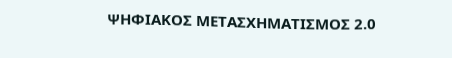ΨΗΦΙΑΚΟΣ ΜΕΤΑΣΧΗΜΑΤΙΣΜΟΣ 2.0